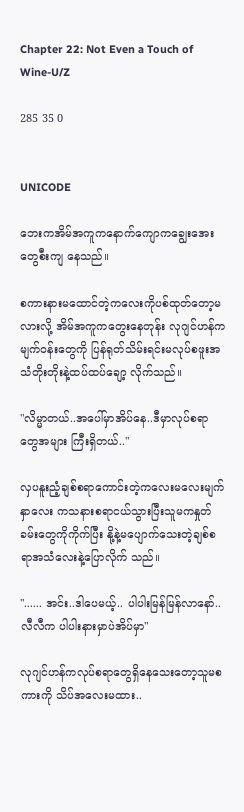Chapter 22: Not Even a Touch of Wine-U/Z

285 35 0


UNICODE

ဘေးကအိမ်အကူကနောက်ကျောကချွေးအေးတွေစီးကျ နေသည်။

စကားနားမထောင်တဲ့ကလေးကိုပစ်ထုတ်တော့မလားလို့ အိမ်အကူကတွေးနေတုန်း လုဂျင်ဟန်ကမျက်ဝန်းတွေကို ပြန်ရုတ်သိမ်းရင်းမလုပ်စဖူးအသံတိုးတိုးနဲ့ထပ်ထပ်ချော့ လိုက်သည်။

"လိမ္မာတယ်..အပေါ်မှာအိပ်နေ..ဒီမှာလုပ်စရာတွေအများ ကြီးရှိတယ်.."

လှပနူးညံ့ချစ်စရာကောင်းတဲ့ကလေးမလေးမျက်နှာလေး ကသနားစရာငယ်သွားပြီးသူမကနှုတ်ခမ်းတွေကိုကိုက်ပြီး နို့နဲ့မပျောက်သေးတဲ့ချစ်စရာအသံလေးနဲ့ပြောလိုက် သည်။

"...... အင်း..ဒါပေမယ့်.. ပါပါးမြန်မြန်လာနော်.. လီလီက ပါပါးနားမှာပဲအိပ်မှာ"

လုဂျင်ဟန်ကလုပ်စရာတွေရှိနေသေးတော့သူမစကားကို သိပ်အလေးမထား..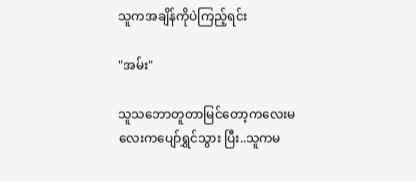သူကအချိန်ကိုပဲကြည့်ရင်း

"အမ်း"

သူသဘောတူတာမြင်တော့ကလေးမလေးကပျော်ရွှင်သွား ပြီး..သူကမ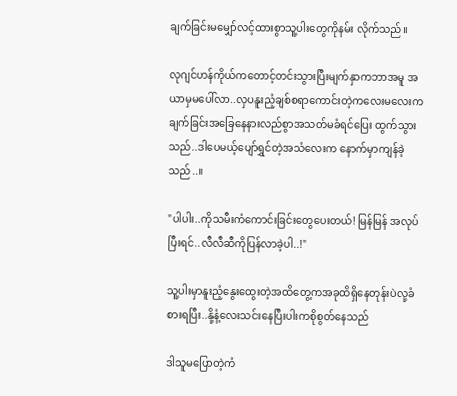ချက်ခြင်းမမျှော်လင့်ထားစွာသူ့ပါးတွေကိုနမ်း လိုက်သည်။

လုဂျင်ဟန်ကိုယ်ကတောင့်တင်းသွားပြီးမျက်နှာကဘာအမူ အယာမှမပေါ်လာ..လှပနူးညံ့ချစ်စရာကောင်းတဲ့ကလေးမလေးကချက်ခြင်းအခြေနေနားလည်စွာအသတ်မခံရင်ပြေး ထွက်သွားသည်..ဒါပေမယ့်ပျော်ရွှင်တဲ့အသံလေးက နောက်မှာကျန်ခဲ့သည်..။

"ပါပါး..ကိုသမီးကံကောင်းခြင်းတွေပေးတယ်! မြန်မြန် အလုပ်ပြီးရင်..လီလီဆီကိုပြန်လာခဲ့ပါ..!"

သူ့ပါးမှာနူးညံ့နွေးထွေးတဲ့အထိတွေ့ကအခုထိရှိနေတုန်းပဲလု့ခံစားရပြီး..နို့နံ့လေးသင်းနေပြီးပါးကစိုစွတ်နေသည်

ဒါသူမပြောတဲ့ကံ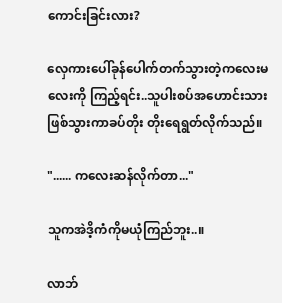ကောင်းခြင်းလား?

လှေကားပေါ်ခုန်ပေါက်တက်သွားတဲ့ကလေးမလေးကို ကြည့်ရင်း..သူပါးစပ်အဟောင်းသားဖြစ်သွားကာခပ်တိုး တိုးရေရွတ်လိုက်သည်။

"...... ကလေးဆန်လိုက်တာ..."

သူကအဲဒိ့ကံကိုမယုံကြည်ဘူး..။

လာဘ်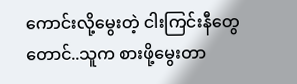ကောင်းလို့မွေးတဲ့ ငါးကြင်းနီတွေတောင်..သူက စားဖို့မွေးတာ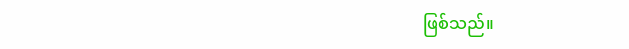ဖြစ်သည်။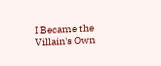I Became the Villain's Own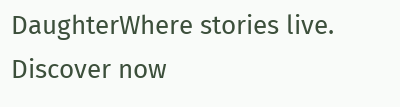DaughterWhere stories live. Discover now